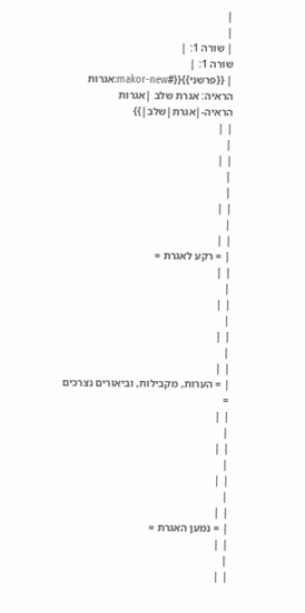|
|
| שורה 1: |
שורה 1: |
| {{פרשני}}{{#makor-new:אגרות הראיה: אגרת שלב |אגרות הראיה-|אגרת|שלב|}}
| |
|
| |
|
|
| |
|
| |
| = רקע לאגרת =
| |
|
| |
|
| |
|
| |
| = הערות, מקבילות, וביאורים נצרכים =
| |
|
| |
|
| |
|
| |
| = נמען האגרת =
| |
|
| |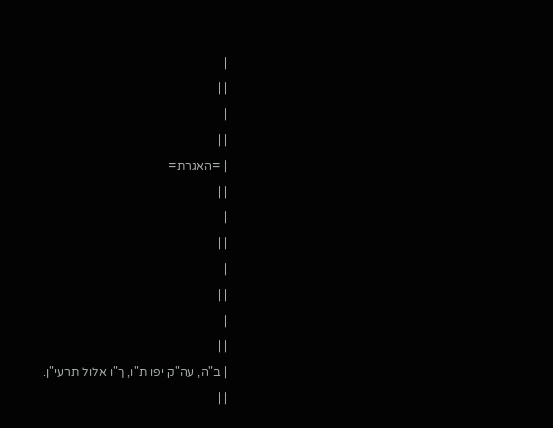|
| |
|
| |
| =האגרת=
| |
|
| |
|
| |
|
| |
| ב"ה, עה"ק יפו ת"ו, ך"ו אלול תרעי"ן.
| |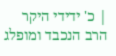| כ' ידידי היקר הרב הנכבד ומופלג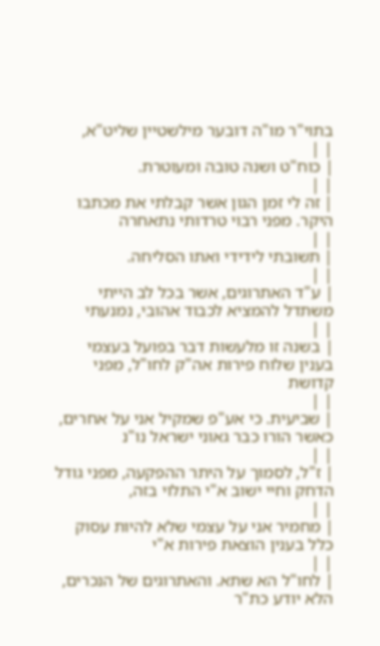בתוי"ר מו"ה דובער מילשטיין שליט"א,
| |
| כוח"ט ושנה טובה ומעוטרת.
| |
| זה לי זמן הגון אשר קבלתי את מכתבו היקר. מפני רבוי טרדותי נתאחרה
| |
| תשובתי לידידי ואתו הסליחה.
| |
| ע"ד האתרוגים, אשר בכל לב הייתי משתדל להמציא לכבוד אהובי, נמנעתי
| |
| בשנה זו מלעשות דבר בפועל בעצמי בענין שלוח פירות אה"ק לחו"ל, מפני קדושת
| |
| שביעית. כי אע"פ שמקיל אני על אחרים, כאשר הורו כבר גאוני ישראל נו"נ
| |
| ז"ל, לסמוך על היתר ההפקעה, מפני גודל הדחק וחיי ישוב א"י התלוי בזה,
| |
| מחמיר אני על עצמי שלא להיות עסוק כלל בענין הוצאת פירות א"י
| |
| לחו"ל הא שתא. והאתרוגים של הנכרים, הלא יודע כת"ר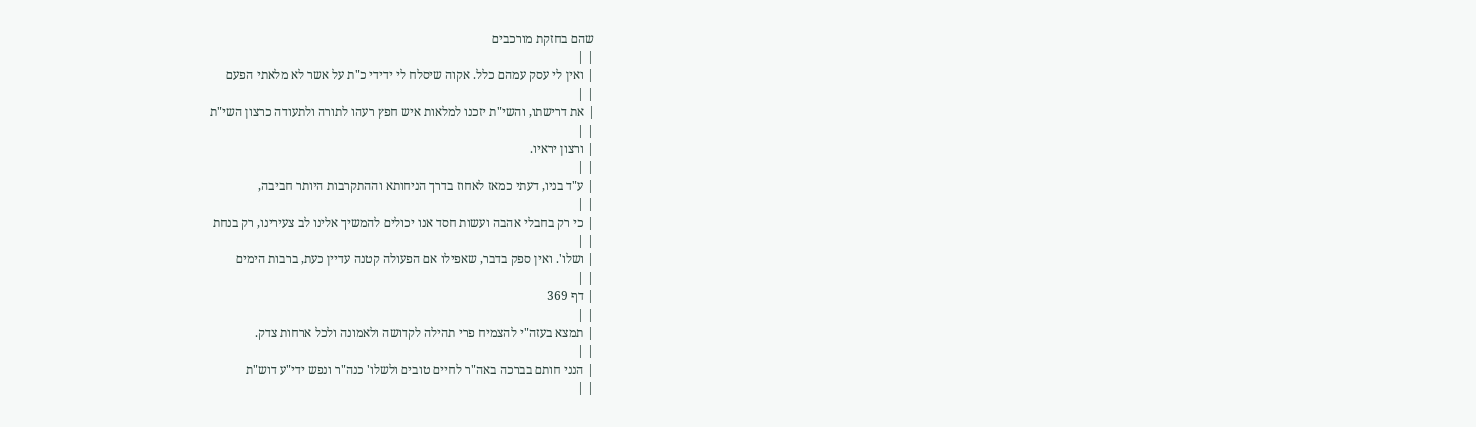שהם בחזקת מורכבים
| |
| ואין לי עסק עמהם כלל. אקוה שיסלח לי ידידי כ"ת על אשר לא מלאתי הפעם
| |
| את דרישתו, והשי"ת יזכנו למלאות איש חפץ רעהו לתורה ולתעודה כרצון השי"ת
| |
| ורצון יראיו.
| |
| ע"ד בניו, דעתי כמאז לאחוז בדרך הניחותא וההתקרבות היותר חביבה,
| |
| כי רק בחבלי אהבה ועשות חסד אנו יכולים להמשיך אלינו לב צעירינו, רק בנחת
| |
| ושלו'. ואין ספק בדבר, שאפילו אם הפעולה קטנה עדיין כעת, ברבות הימים
| |
| דף 369
| |
| תמצא בעזה"י להצמיח פרי תהילה לקדושה ולאמונה ולכל ארחות צדק.
| |
| הנני חותם בברכה באה"ר לחיים טובים ולשלו' כנה"ר ונפש ידי"ע דוש"ת
| |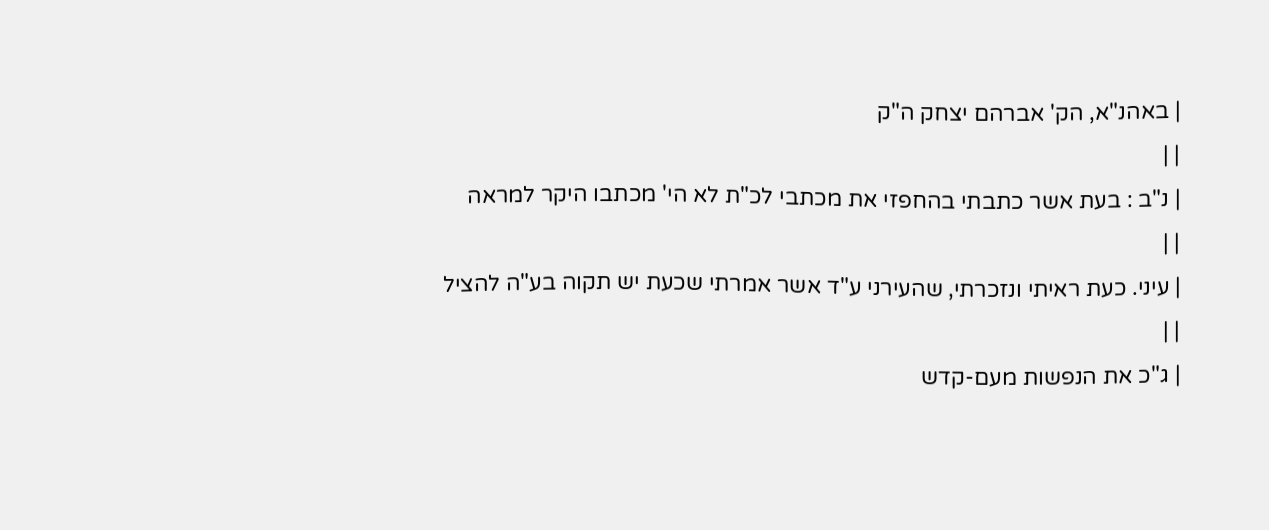| באהנ"א, הק' אברהם יצחק ה"ק
| |
| נ"ב : בעת אשר כתבתי בהחפזי את מכתבי לכ"ת לא הי' מכתבו היקר למראה
| |
| עיני. כעת ראיתי ונזכרתי, שהעירני ע"ד אשר אמרתי שכעת יש תקוה בע"ה להציל
| |
| ג"כ את הנפשות מעם-קדש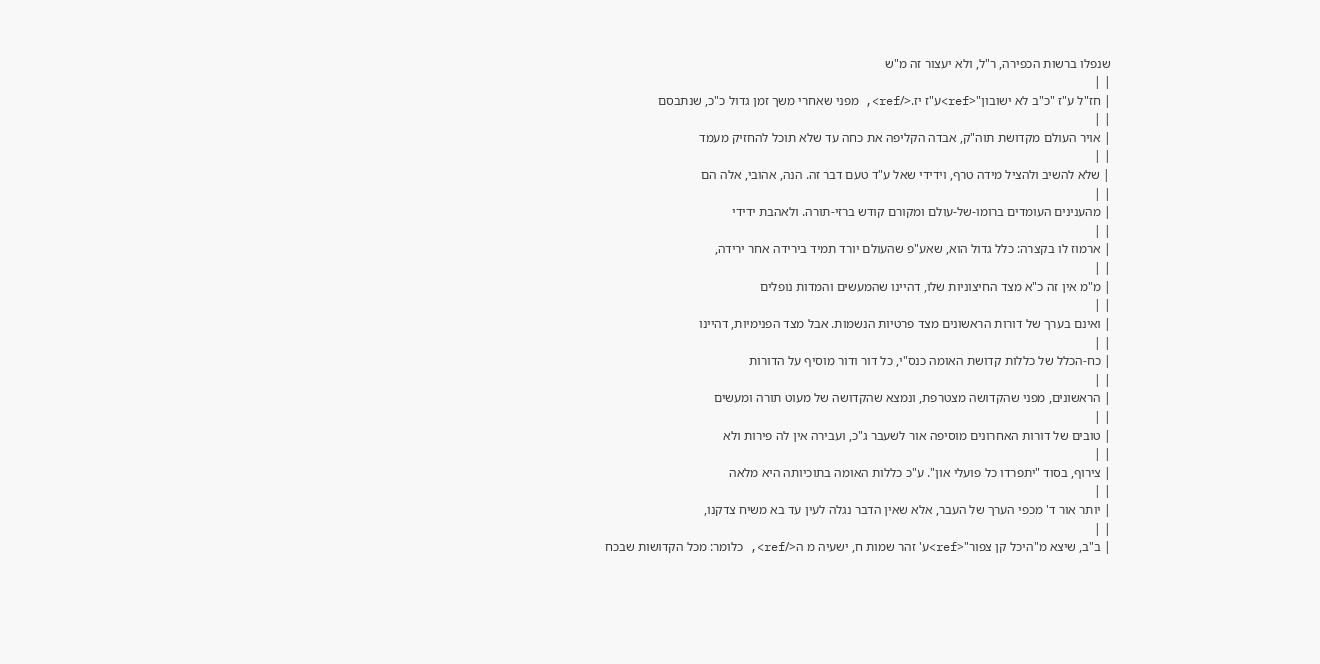שנפלו ברשות הכפירה, ר"ל, ולא יעצור זה מ"ש
| |
| חז"ל ע"ז "כ"ב לא ישובון"<ref>ע"ז יז.</ref>, מפני שאחרי משך זמן גדול כ"כ, שנתבסם
| |
| אויר העולם מקדושת תוה"ק, אבדה הקליפה את כחה עד שלא תוכל להחזיק מעמד
| |
| שלא להשיב ולהציל מידה טרף, וידידי שאל ע"ד טעם דבר זה. הנה, אהובי, אלה הם
| |
| מהענינים העומדים ברומו-של-עולם ומקורם קודש ברזי-תורה. ולאהבת ידידי
| |
| ארמוז לו בקצרה: כלל גדול הוא, שאע"פ שהעולם יורד תמיד בירידה אחר ירידה,
| |
| מ"מ אין זה כ"א מצד החיצוניות שלו, דהיינו שהמעשים והמדות נופלים
| |
| ואינם בערך של דורות הראשונים מצד פרטיות הנשמות. אבל מצד הפנימיות, דהיינו
| |
| כח-הכלל של כללות קדושת האומה כנס"י, כל דור ודור מוסיף על הדורות
| |
| הראשונים, מפני שהקדושה מצטרפת, ונמצא שהקדושה של מעוט תורה ומעשים
| |
| טובים של דורות האחרונים מוסיפה אור לשעבר ג"כ, ועבירה אין לה פירות ולא
| |
| צירוף, בסוד "יתפרדו כל פועלי און". ע"כ כללות האומה בתוכיותה היא מלאה
| |
| יותר אור ד' מכפי הערך של העבר, אלא שאין הדבר נגלה לעין עד בא משיח צדקנו,
| |
| ב"ב, שיצא מ"היכל קן צפור"<ref>ע' זהר שמות ח, ישעיה מ ה</ref>, כלומר: מכל הקדושות שבכח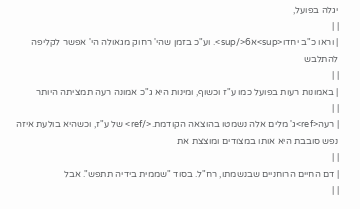יגלה בפועל,
| |
| וראו כ"ב יחדו<sup>א6</sup>. וע"כ בזמן שהי' רחוק מגאולה הי' אפשר לקליפה להתלבש
| |
| באמונות רעות בפועל כמו ע"ז וכשוף, ומינות היא ג"כ אמונה רעה תמציתה היותר
| |
| רעה<ref>ג' מלים אלה נשמטו בהוצאה הקודמת.</ref> של ע"ז, וכשהיא בולעת איזה נפש סובבת היא אותו במצודים ומוצצת את
| |
| דם החיים הרוחניים שבנשמתו, רח"ל. בסוד "שממית בידיה תתפש". אבל
| |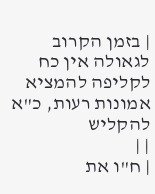| בזמן הקרוב לגאולה אין כח לקליפה להמציא אמונות רעות, כ"א להקליש
| |
| ח"ו את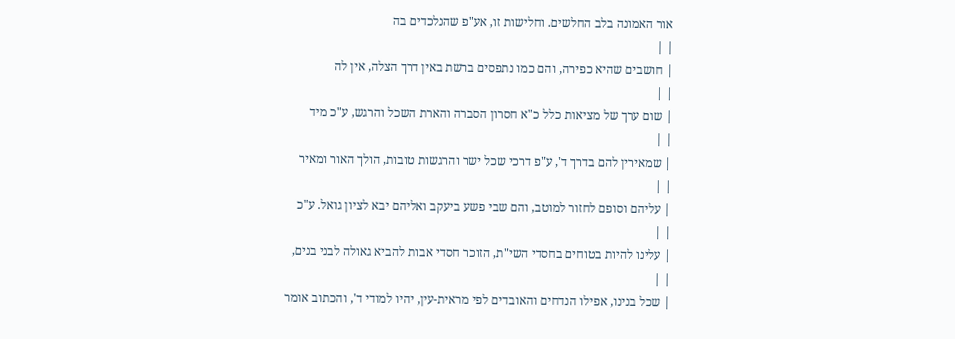אור האמונה בלב החלשים. וחלישות זו, אע"פ שהנלכדים בה
| |
| חושבים שהיא כפירה, והם כמו נתפסים ברשת באין דרך הצלה, אין לה
| |
| שום ערך של מציאות כלל כ"א חסרון הסברה והארת השכל והרגש, ע"כ מיד
| |
| שמאירין להם בדרך ד', ע"פ דרכי שכל ישר והרגשות טובות, הולך האור ומאיר
| |
| עליהם וסופם לחזור למוטב, והם שבי פשע ביעקב ואליהם יבא לציון גואל. ע"כ
| |
| עלינו להיות בטוחים בחסדי השי"ת, הזוכר חסדי אבות להביא גאולה לבני בנים,
| |
| שכל בנינו, אפילו הנדחים והאובדים לפי מראית-עין, יהיו למודי ד', והכתוב אומר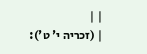| |
| (זכריה י' ט'):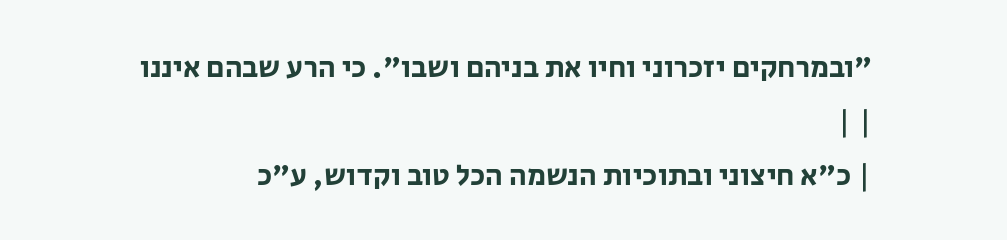"ובמרחקים יזכרוני וחיו את בניהם ושבו". כי הרע שבהם איננו
| |
| כ"א חיצוני ובתוכיות הנשמה הכל טוב וקדוש, ע"כ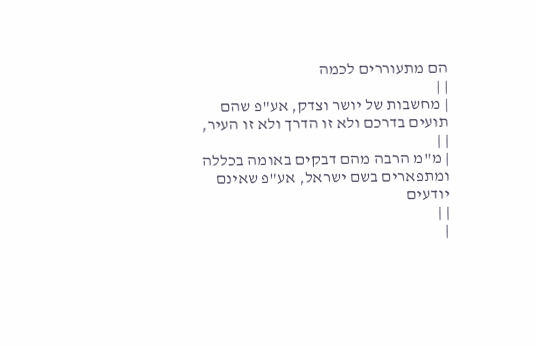הם מתעוררים לכמה
| |
| מחשבות של יושר וצדק, אע"פ שהם תועים בדרכם ולא זו הדרך ולא זו העיר,
| |
| מ"מ הרבה מהם דבקים באומה בכללה ומתפארים בשם ישראל, אע"פ שאינם יודעים
| |
|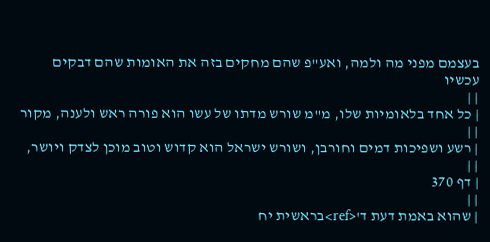בעצמם מפני מה ולמה, ואע"פ שהם מחקים בזה את האומות שהם דבקים עכשיו
| |
| כל אחד בלאומיות שלו, מ"מ שורש מדתו של עשו הוא פורה ראש ולענה, מקור
| |
| רשע ושפיכות דמים וחורבן, ושורש ישראל הוא קדוש וטוב מוכן לצדק ויושר,
| |
| דף 370
| |
| שהוא באמת דעת ד'<ref>בראשית יח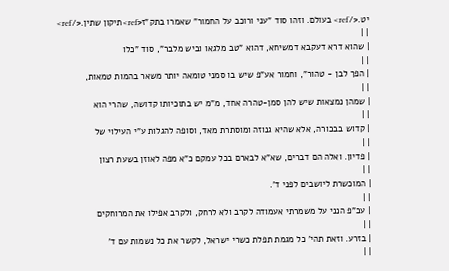יט.</ref> בעולם. וזהו סוד "עני ורוכב על החמור" שאמרו בתק"ז<ref>תיקון שתין.</ref>
| |
| שהוא דרא דעקבא דמשיחא, דהוא "טב מלגאו וביש מלבר", סוד "כלו
| |
| הפך לבן - טהור", וחמור אע"פ שיש בו סמני טומאה יותר משאר בהמות טמאות,
| |
| שמהן נמצאות שיש להן סמן-טהרה אחד, מ"מ יש בתוכיותו קדושה, שהרי הוא
| |
| קדוש בבכורה, אלא שהיא גנוזה ומוסתרת מאד, וסופה להגלות ע"י העילוי של
| |
| פדיון. ואלה הם דברים, שא"א לבארם בכל עמקם כ"א מפה לאוזן בשעת רצון
| |
| המוכשרת ליושבים לפני ד'.
| |
| עכ"פ הנני על משמרתי אעמודה לקרב ולא לרחק, ולקרב אפילו את המרוחקים
| |
| בזרע. וזאת תהי' כל מגמת תפלת כשרי ישראל, לקשר את כל נשמות עם ד'
| |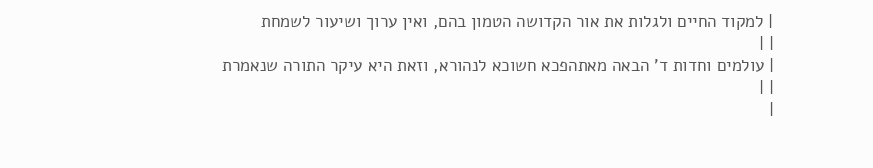| למקוד החיים ולגלות את אור הקדושה הטמון בהם, ואין ערוך ושיעור לשמחת
| |
| עולמים וחדות ד' הבאה מאתהפכא חשוכא לנהורא, וזאת היא עיקר התורה שנאמרת
| |
|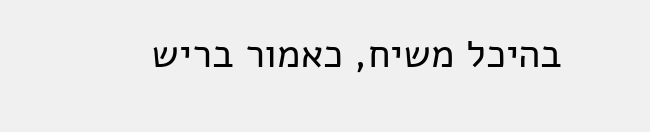בהיכל משיח, כאמור בריש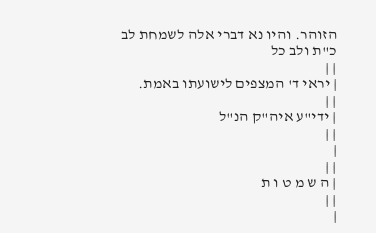הזוהר. והיו נא דברי אלה לשמחת לב כ"ת ולב כל
| |
| יראי ד' המצפים לישועתו באמת.
| |
| ידי"ע איה"ק הנ"ל
| |
|
| |
| ה ש מ ט ו ת
| |
|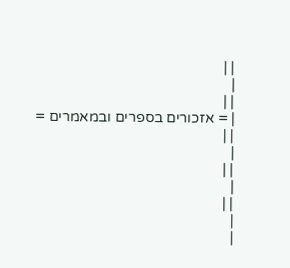| |
|
| |
| = אזכורים בספרים ובמאמרים =
| |
|
| |
|
| |
|
|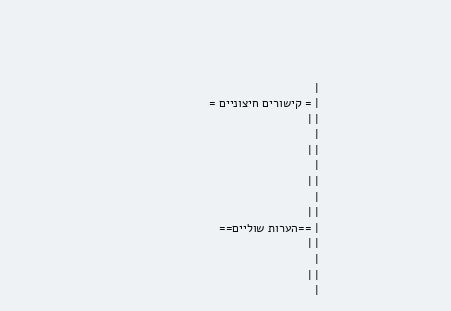|
| = קישורים חיצוניים =
| |
|
| |
|
| |
|
| |
| ==הערות שוליים==
| |
|
| |
|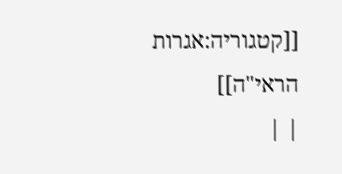[[קטגוריה:אגרות הראי"ה]]
| |